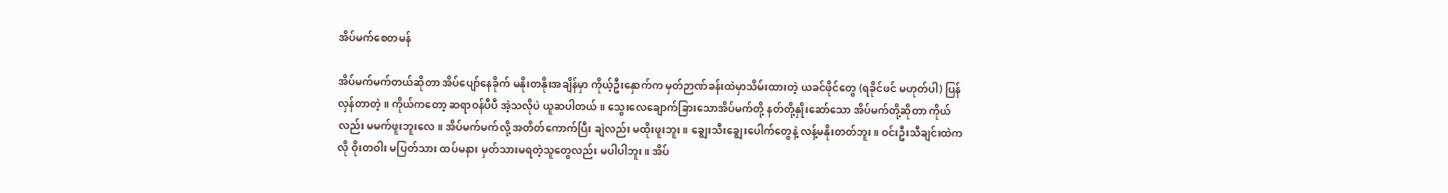အိပ်မက်စေတမန်

အိပ်မက်မက်တယ်ဆိုတာ အိပ်ပျော်နေခိုက် မနိုးတနိုးအချိန်မှာ ကိုယ့်ဦးနှောက်က မှတ်ဉာဏ်ခန်းထဲမှာသိမ်းထားတဲ့ ယခင်ဖိုင်တွေ (ရခိုင်ဖင် မဟုတ်ပါ) ပြန်လှန်တာတဲ့။ ကိုယ်ကတော့ ဆရာဝန်ပီပီ အဲ့သလိုပဲ ယူဆပါတယ်။ သွေးလေချောက်ခြားသောအိပ်မက်တို့ နတ်တို့နှိုးဆော်သော အိပ်မက်တို့ဆိုတာ ကိုယ်လည်း မမက်ဖူးဘူးလေ။ အိပ်မက်မက်လို့ အတိတ်ကောက်ပြီး ချဲလည်း မထိုးဖူးဘူး။ ချွေးသီးချွေးပေါက်တွေနဲ့ လန့်မနိုးတတ်ဘူး။ ဝင်းဦးသီချင်းထဲကလို ဝိုးတဝါး မပြတ်သား ထပ်မနား မှတ်သားမရတဲ့သူတွေလည်း မပါပါဘူး။ အိပ်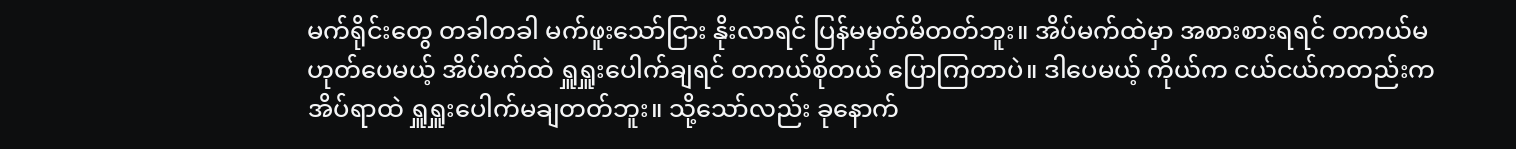မက်ရိုင်းတွေ တခါတခါ မက်ဖူးသော်ငြား နိုးလာရင် ပြန်မမှတ်မိတတ်ဘူး။ အိပ်မက်ထဲမှာ အစားစားရရင် တကယ်မဟုတ်ပေမယ့် အိပ်မက်ထဲ ရှူရှူးပေါက်ချရင် တကယ်စိုတယ် ပြောကြတာပဲ။ ဒါပေမယ့် ကိုယ်က ငယ်ငယ်ကတည်းက အိပ်ရာထဲ ရှူရှူးပေါက်မချတတ်ဘူး။ သို့သော်လည်း ခုနောက်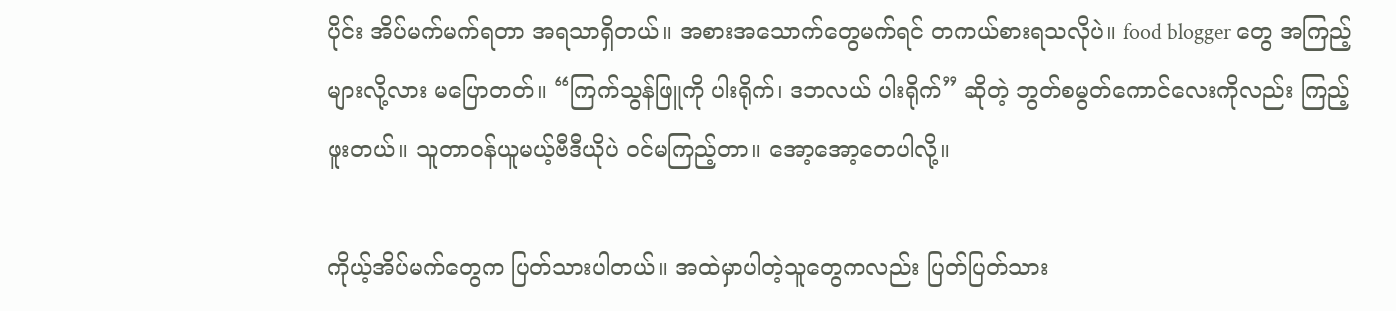ပိုင်း အိပ်မက်မက်ရတာ အရသာရှိတယ်။ အစားအသောက်တွေမက်ရင် တကယ်စားရသလိုပဲ။ food blogger တွေ အကြည့်များလို့လား မပြောတတ်။ “ကြက်သွန်ဖြူကို ပါးရိုက်၊ ဒဘလယ် ပါးရိုက်” ဆိုတဲ့ ဘွတ်စမွတ်ကောင်လေးကိုလည်း ကြည့်ဖူးတယ်။ သူတာဝန်ယူမယ့်ဗီဒီယိုပဲ ဝင်မကြည့်တာ။ အော့အော့တေပါလို့။

ကိုယ့်အိပ်မက်တွေက ပြတ်သားပါတယ်။ အထဲမှာပါတဲ့သူတွေကလည်း ပြတ်ပြတ်သား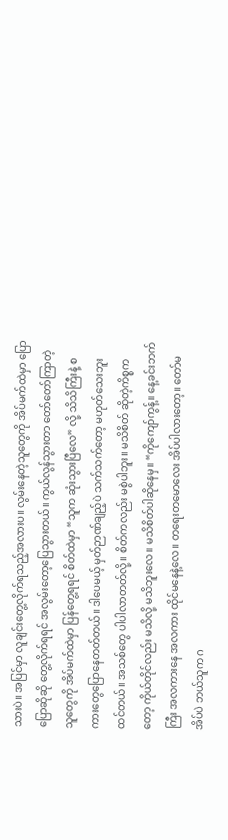သားပဲ။ အပြင်မှာ လူချင်းတွေ့လိုက်ရသည့်အလားပ။ လွမ်းနေတဲ့သူတွေကို အိပ်မက်ထဲမှာ ပြောပြောဆိုဆို တွေ့လိုက်ရရင် အလွမ်းတော့ပြေသွားတယ်။ ကွယ်လွန်သွားတာ တော်တော်ကြာတဲ့သူတွေကို အိပ်မက်ထဲမှာ ပြန်တွေ့ရရင် စိတ်ထဲမှာ “သူက ဆုံးသွားပြီလေ” လို့ သိသိကြီးနဲ့ စကားတွေပြောနေတတ်တယ်။ ဒါပေမယ့် မှတ်ဉာဏ်ချည့်ပဲ သက်သက်တော့ မဟုတ်သေးဘူး ထင်တယ်။ အသစ်တွေ ပါပါလာတတ်လို့။ စိတ်ကလည်း မစွဲပါဘူး။ မသိစိတ် ဆိုတဲ့ကိစ္စကတော့ ကိုယ်တိုင်လည်း မသိလို့ မသိဘူးလေ။ မသိစိတ်ပါဆိုနေမှ။ “ကိုကျော်ကွန့်။ နေ့ခင်းဘက်ကြီး အလကားနေ အလကား ထိုင်မနေနဲ့လေ။ တရေးတမောလေး အိပ်ပါလားတော့။ တော်မအိပ်ပဲ ဘယ်သူက ဂ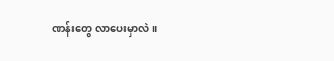ဏန်းတွေ လာပေးမှာလဲ။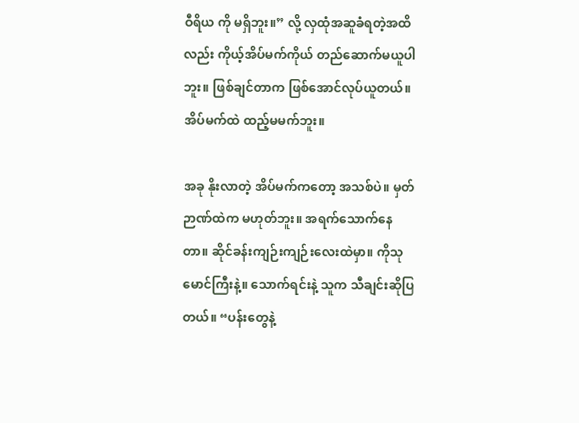ဝီရိယ ကို မရှိဘူး။” လို့ လှထုံအဆူခံရတဲ့အထိလည်း ကိုယ့်အိပ်မက်ကိုယ် တည်ဆောက်မယူပါဘူး။ ဖြစ်ချင်တာက ဖြစ်အောင်လုပ်ယူတယ်။ အိပ်မက်ထဲ ထည့်မမက်ဘူး။

အခု နိုးလာတဲ့ အိပ်မက်ကတော့ အသစ်ပဲ။ မှတ်ဉာဏ်ထဲက မဟုတ်ဘူး။ အရက်သောက်နေတာ။ ဆိုင်ခန်းကျဉ်းကျဉ်းလေးထဲမှာ။ ကိုသုမောင်ကြီးနဲ့။ သောက်ရင်းနဲ့ သူက သီချင်းဆိုပြတယ်။ “ပန်းတွေနဲ့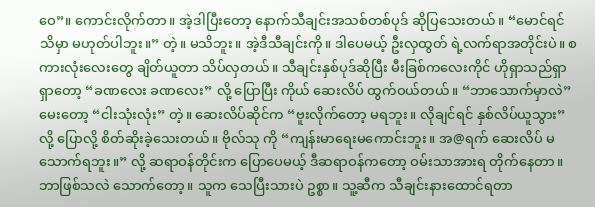ဝေ”။ ကောင်းလိုက်တာ။ အဲ့ဒါပြီးတော့ နောက်သီချင်းအသစ်တစ်ပုဒ် ဆိုပြသေးတယ်။ “မောင်ရင် သိမှာ မဟုတ်ပါဘူး။” တဲ့။ မသိဘူး။ အဲ့ဒီသီချင်းကို။ ဒါပေမယ့် ဦးလှထွတ် ရဲ့လက်ရာအတိုင်းပဲ။ စကားလုံးလေးတွေ ချိတ်ယူတာ သိပ်လှတယ်။ သီချင်းနှစ်ပုဒ်ဆိုပြီး မီးခြစ်ကလေးကိုင် ဟိုရှာသည်ရှာ ရှာတော့ “ခဏလေး ခဏလေး” လို့ ပြောပြီး ကိုယ် ဆေးလိပ် ထွက်ဝယ်တယ်။ “ဘာသောက်မှာလဲ” မေးတော့ “ငါးသုံးလုံး” တဲ့။ ဆေးလိပ်ဆိုင်က “ဗူးလိုက်တော့ မရဘူး။ လိုချင်ရင် နှစ်လိပ်ယူသွား” လို့ ပြောလို့ စိတ်ဆိုးခဲ့သေးတယ်။ ဗိုလ်သု ကို “ကျန်းမာရေးမကောင်းဘူး။ အ@ရက် ဆေးလိပ် မသောက်ရဘူး။” လို့ ဆရာဝန်တိုင်းက ပြောပေမယ့် ဒီဆရာဝန်ကတော့ ဝမ်းသာအားရ တိုက်နေတာ။ ဘာဖြစ်သလဲ သောက်တော့။ သူက သေပြီးသားပဲ ဥစ္စာ။ သူ့ဆီက သီချင်းနားထောင်ရတာ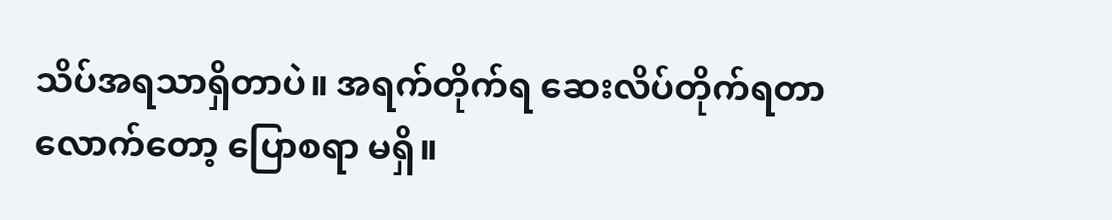သိပ်အရသာရှိတာပဲ။ အရက်တိုက်ရ ဆေးလိပ်တိုက်ရတာလောက်တော့ ပြောစရာ မရှိ။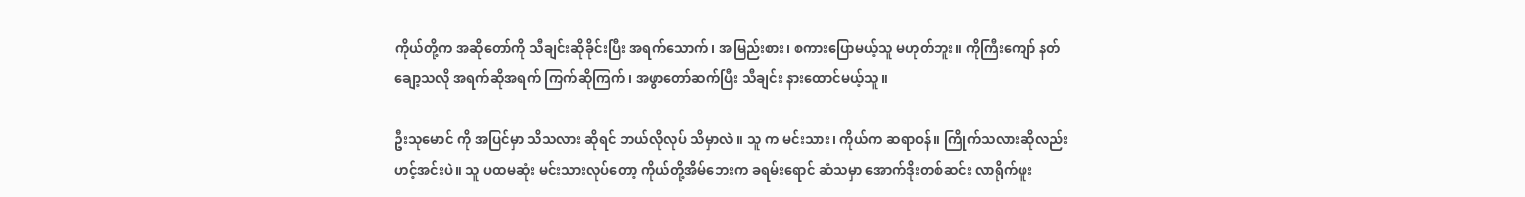ကိုယ်တို့က အဆိုတော်ကို သီချင်းဆိုခိုင်းပြီး အရက်သောက်၊ အမြည်းစား၊ စကားပြောမယ့်သူ မဟုတ်ဘူး။ ကိုကြီးကျော် နတ်ချော့သလို အရက်ဆိုအရက် ကြက်ဆိုကြက်၊ အဖွာတော်ဆက်ပြီး သီချင်း နားထောင်မယ့်သူ။

ဦးသုမောင် ကို အပြင်မှာ သိသလား ဆိုရင် ဘယ်လိုလုပ် သိမှာလဲ။ သူ က မင်းသား၊ ကိုယ်က ဆရာဝန်။ ကြိုက်သလားဆိုလည်း ဟင့်အင်းပဲ။ သူ ပထမဆုံး မင်းသားလုပ်တော့ ကိုယ်တို့အိမ်ဘေးက ခရမ်းရောင် ဆံသမှာ အောက်ဒိုးတစ်ဆင်း လာရိုက်ဖူး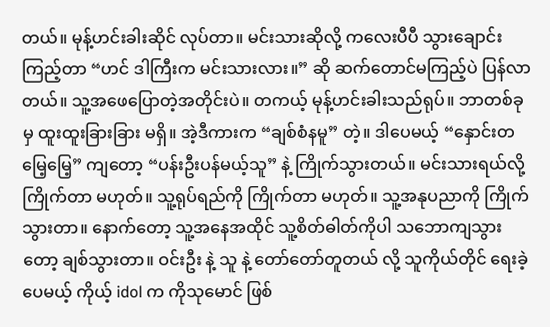တယ်။ မုန့်ဟင်းခါးဆိုင် လုပ်တာ။ မင်းသားဆိုလို့ ကလေးပီပီ သွားချောင်းကြည့်တာ “ဟင် ဒါကြီးက မင်းသားလား။” ဆို ဆက်တောင်မကြည့်ပဲ ပြန်လာတယ်။ သူ့အဖေပြောတဲ့အတိုင်းပဲ။ တကယ့် မုန့်ဟင်းခါးသည်ရုပ်။ ဘာတစ်ခုမှ ထူးထူးခြားခြား မရှိ။ အဲ့ဒီကားက “ချစ်စံနမူ” တဲ့။ ဒါပေမယ့် “နှောင်းတမြေ့မြေ့” ကျတော့ “ပန်းဦးပန်မယ့်သူ” နဲ့ ကြိုက်သွားတယ်။ မင်းသားရယ်လို့ ကြိုက်တာ မဟုတ်။ သူ့ရုပ်ရည်ကို ကြိုက်တာ မဟုတ်။ သူ့အနုပညာကို ကြိုက်သွားတာ။ နောက်တော့ သူ့အနေအထိုင် သူ့စိတ်ဓါတ်ကိုပါ သဘောကျသွားတော့ ချစ်သွားတာ။ ဝင်းဦး နဲ့ သူ နဲ့ တော်တော်တူတယ် လို့ သူကိုယ်တိုင် ရေးခဲ့ပေမယ့် ကိုယ့် idol က ကိုသုမောင် ဖြစ်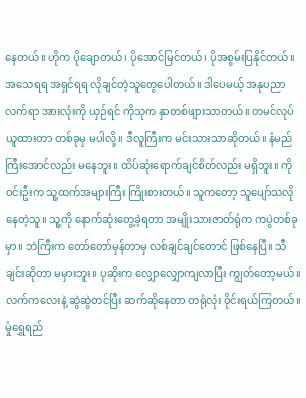နေတယ်။ ဟိုက ပိုချောတယ်၊ ပိုအောင်မြင်တယ်၊ ပိုအစွမ်းပြနိုင်တယ်။ အသေရရ အရှင်ရရ လိုချင်တဲ့သူတွေပေါတယ်။ ဒါပေမယ့် အနုပညာလက်ရာ အားလုံးကို ယှဉ်ရင် ကိုသုက နှာတစ်ဖျားသာတယ်။ တမင်လုပ်ယူထားတာ တစ်ခုမှ မပါလို့။ ဒီလူကြီးက မင်းသားသာဆိုတယ်။ နံမည်ကြီးအောင်လည်း မနေဘူး။ ထိပ်ဆုံးရောက်ချင်စိတ်လည်း မရှိဘူး။ ကိုဝင်းဦးက သူ့ထက်အများကြီး ကြိုးစားတယ်။ သူကတော့ သူပျော်သလို နေတဲ့သူ။ သူ့ကို နောက်ဆုံးတွေ့ခဲ့ရတာ အမျိုးသားဇာတ်ရုံက ကပွဲတစ်ခုမှာ။ ဘဲကြီးက တော်တော်မှန်တာမှ လစ်ချင်ချင်တောင် ဖြစ်နေပြီ။ သီချင်းဆိုတာ မမှားဘူး။ ပုဆိုးက လျှောလျှောကျလာပြီး ကျွတ်တော့မယ်။ လက်ကလေးနဲ့ ဆွဲဆွဲတင်ပြီး ဆက်ဆိုနေတာ တရုံလုံး ဝိုင်းရယ်ကြတယ်။ မှုံရွှေရည်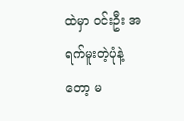ထဲမှာ ဝင်းဦး အရက်မူးတဲ့ပုံနဲ့တော့ မ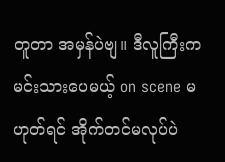တူတာ အမှန်ပဲဗျ။ ဒီလူကြီးက မင်းသားပေမယ့် on scene မဟုတ်ရင် အိုက်တင်မလုပ်ပဲ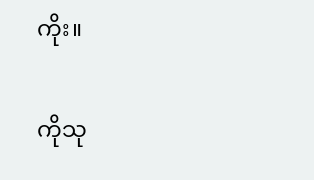ကိုး။

ကိုသု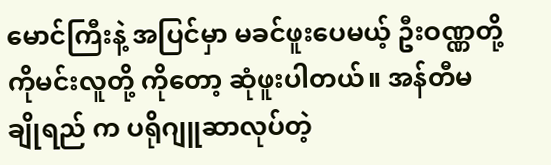မောင်ကြီးနဲ့ အပြင်မှာ မခင်ဖူးပေမယ့် ဦးဝဏ္ဏတို့ ကိုမင်းလူတို့ ကိုတော့ ဆုံဖူးပါတယ်။ အန်တီမချိုရည် က ပရိုဂျူဆာလုပ်တဲ့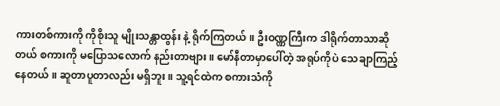ကားတစ်ကားကို ကိုစိုးသူ မျိုးသန္တာထွန်း နဲ့ ရိုက်ကြတယ်။ ဦးဝဏ္ဏကြီးက ဒါရိုက်တာသာဆိုတယ် စကားကို မပြောသလောက် နည်းတာဗျား။ မော်နီတာမှာပေါ်တဲ့ အရုပ်ကိုပဲ သေချာကြည့်နေတယ်။ ဆူတာပူတာလည်း မရှိဘူး။ သူ့ရင်ထဲက စကားသံကို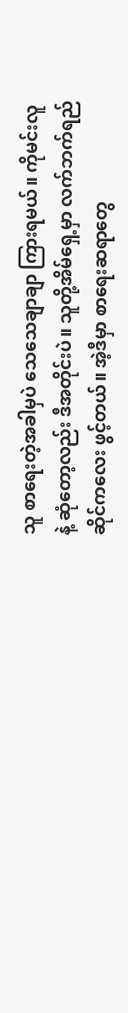သူ စာရေးတဲ့အခါမှပဲ သေသေချာချာ ကြားရမယ်။ ကိုမင်းလူ နဲ့ ဆုံတော့လည်း ဒီအတိုင်းပဲ။ သူတို့အိမ်ရှေ့မှာ လက်ဘက်ရည်ဆိုင်ကလေး ဖွင့်တယ်။ အဲ့ဒီမှာ စာရေးဆရာတွေ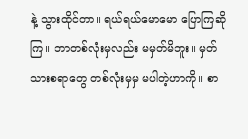နဲ့ သွားထိုင်တာ။ ရယ်ရယ်မောမော ပြောကြဆိုကြ။ ဘာတစ်လုံးမှလည်း မမှတ်မိဘူး။ မှတ်သားစရာတွေ တစ်လုံးမှမှ မပါတဲ့ဟာကို။ စာ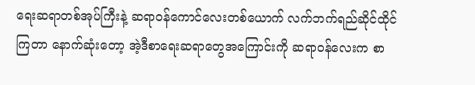ရေးဆရာတစ်အုပ်ကြီးနဲ့ ဆရာဝန်ကောင်လေးတစ်ယောက် လက်ဘက်ရည်ဆိုင်ထိုင်ကြတာ နောက်ဆုံးတော့ အဲ့ဒီစာရေးဆရာတွေအကြောင်းကို ဆရာဝန်လေးက စာ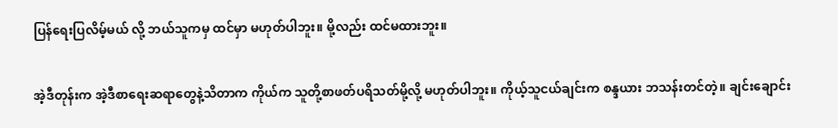ပြန်ရေးပြလိမ့်မယ် လို့ ဘယ်သူကမှ ထင်မှာ မဟုတ်ပါဘူး။ မို့လည်း ထင်မထားဘူး။

အဲ့ဒီတုန်းက အဲ့ဒီစာရေးဆရာတွေနဲ့သိတာက ကိုယ်က သူတို့စာဖတ်ပရိသတ်မို့လို့ မဟုတ်ပါဘူး။ ကိုယ့်သူငယ်ချင်းက စန္ဒယား ဘသန်းတင်တဲ့။ ချင်းချောင်း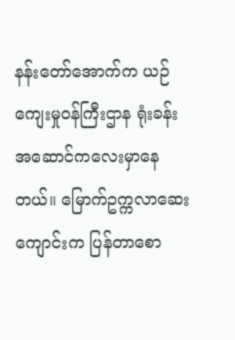နန်းတော်အောက်က ယဉ်ကျေးမှုဝန်ကြီးဌာန ရုံးခန်းအဆောင်ကလေးမှာနေတယ်။ မြောက်ဥက္ကလာဆေးကျောင်းက ပြန်တာစော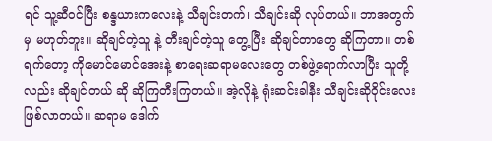ရင် သူ့ဆီဝင်ပြီး စန္ဒယားကလေးနဲ့ သီချင်းတက်၊ သီချင်းဆို လုပ်တယ်။ ဘာအတွက်မှ မဟုတ်ဘူး။ ဆိုချင်တဲ့သူ နဲ့ တီးချင်တဲ့သူ တွေ့ပြီး ဆိုချင်တာတွေ ဆိုကြတာ။ တစ်ရက်တော့ ကိုမောင်မောင်အေးနဲ့ စာရေးဆရာမလေးတွေ တစ်ဖွဲ့ရောက်လာပြီး သူတို့လည်း ဆိုချင်တယ် ဆို ဆိုကြတီးကြတယ်။ အဲ့လိုနဲ့ ရုံးဆင်းခါနီး သီချင်းဆိုဝိုင်းလေးဖြစ်လာတယ်။ ဆရာမ ဒေါက်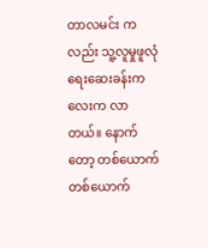တာလမင်း ကလည်း သူ့လူမှုဖူလုံရေးဆေးခန်းကလေးက လာတယ်။ နောက်တော့ တစ်ယောက်တစ်ယောက်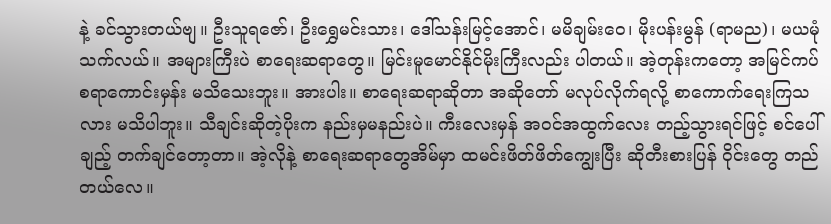နဲ့ ခင်သွားတယ်ဗျ။ ဦးသူရဇော်၊ ဦးရွှေမင်းသား၊ ဒေါ်သန်းမြင့်အောင်၊ မမိချမ်းဝေ၊ မိုးပန်းမွန် (ရာမည)၊ မယမုံသက်လယ်။ အများကြီးပဲ စာရေးဆရာတွေ။ မြင်းမူမောင်နိုင်မိုးကြီးလည်း ပါတယ်။ အဲ့တုန်းကတော့ အမြင်ကပ်စရာကောင်းမှန်း မသိသေးဘူး။ အားပါး။ စာရေးဆရာဆိုတာ အဆိုတော် မလုပ်လိုက်ရလို့ စာကောက်ရေးကြသလား မသိပါဘူး။ သီချင်းဆိုတဲ့ပိုးက နည်းမှမနည်းပဲ။ ကီးလေးမှန် အဝင်အထွက်လေး တည့်သွားရင်ဖြင့် စင်ပေါ်ချည့် တက်ချင်တော့တာ။ အဲ့လိုနဲ့ စာရေးဆရာတွေအိမ်မှာ ထမင်းဖိတ်ဖိတ်ကျွေးပြီး ဆိုတီးစားပြန် ဝိုင်းတွေ တည်တယ်လေ။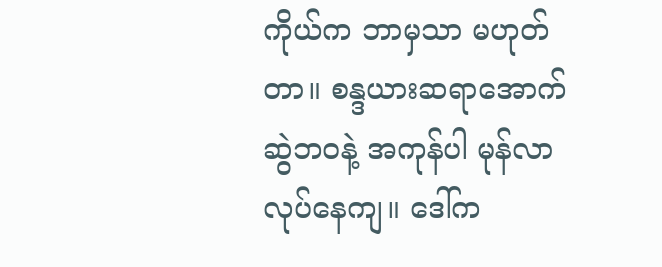ကိုယ်က ဘာမှသာ မဟုတ်တာ။ စန္ဒယားဆရာအောက်ဆွဲဘဝနဲ့ အကုန်ပါ မုန်လာ လုပ်နေကျ။ ဒေါ်က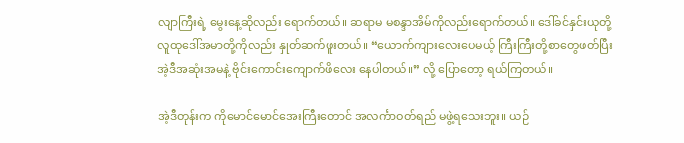လျာကြီးရဲ့ မွေးနေ့ဆိုလည်း ရောက်တယ်။ ဆရာမ မစန္ဒာအိမ်ကိုလည်းရောက်တယ်။ ဒေါ်ခင်နှင်းယုတို့ လူထုဒေါ်အမာတို့ကိုလည်း နှုတ်ဆက်ဖူးတယ်။ “ယောက်ကျားလေးပေမယ့် ကြီးကြီးတို့စာတွေဖတ်ပြီး အဲ့ဒီအဆုံးအမနဲ့ ဗိုင်းကောင်းကျောက်ဖိလေး နေပါတယ်။” လို့ ပြောတော့ ရယ်ကြတယ်။

အဲ့ဒီတုန်းက ကိုမောင်မောင်အေးကြီးတောင် အလင်္ကာဝတ်ရည် မဖွဲ့ရသေးဘူး။ ယဉ်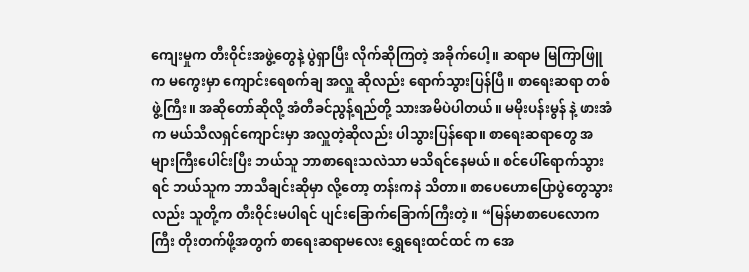ကျေးမှုက တီးဝိုင်းအဖွဲ့တွေနဲ့ ပွဲရှာပြီး လိုက်ဆိုကြတဲ့ အခိုက်ပေါ့။ ဆရာမ မြကြာဖြူ က မကွေးမှာ ကျောင်းရေစက်ချ အလှူ ဆိုလည်း ရောက်သွားပြန်ပြီ။ စာရေးဆရာ တစ်ဖွဲ့ကြီး။ အဆိုတော်ဆိုလို့ အံတီခင်ညွန့်ရည်တို့ သားအမိပဲပါတယ်။ မမိုးပန်းမွန် နဲ့ ဖားအံက မယ်သီလရှင်ကျောင်းမှာ အလှူတဲ့ဆိုလည်း ပါသွားပြန်ရော။ စာရေးဆရာတွေ အများကြီးပေါင်းပြီး ဘယ်သူ ဘာစာရေးသလဲသာ မသိရင်နေမယ်။ စင်ပေါ်ရောက်သွားရင် ဘယ်သူက ဘာသီချင်းဆိုမှာ လို့တော့ တန်းကနဲ သိတာ။ စာပေဟောပြောပွဲတွေသွားလည်း သူတို့က တီးဝိုင်းမပါရင် ပျင်းခြောက်ခြောက်ကြီးတဲ့။ “မြန်မာစာပေလောကကြီး တိုးတက်ဖို့အတွက် စာရေးဆရာမလေး ရွှေရေးထင်ထင် က အေ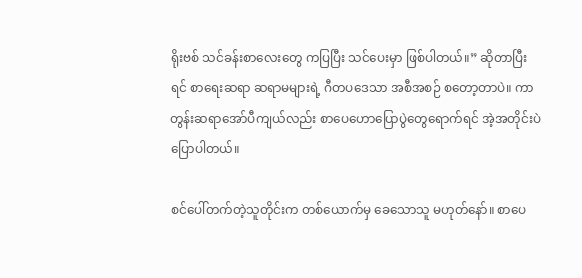ရိုးဗစ် သင်ခန်းစာလေးတွေ ကပြပြီး သင်ပေးမှာ ဖြစ်ပါတယ်။” ဆိုတာပြီးရင် စာရေးဆရာ ဆရာမများရဲ့ ဂီတပဒေသာ အစီအစဉ် စတော့တာပဲ။ ကာတွန်းဆရာအော်ပီကျယ်လည်း စာပေဟောပြောပွဲတွေရောက်ရင် အဲ့အတိုင်းပဲ ပြောပါတယ်။

စင်ပေါ်တက်တဲ့သူတိုင်းက တစ်ယောက်မှ ခေသောသူ မဟုတ်နော်။ စာပေ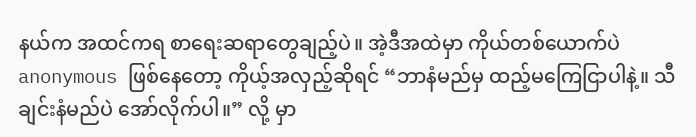နယ်က အထင်ကရ စာရေးဆရာတွေချည့်ပဲ။ အဲ့ဒီအထဲမှာ ကိုယ်တစ်ယောက်ပဲ anonymous ဖြစ်နေတော့ ကိုယ့်အလှည့်ဆိုရင် “ဘာနံမည်မှ ထည့်မကြေငြာပါနဲ့။ သီချင်းနံမည်ပဲ အော်လိုက်ပါ။” လို့ မှာ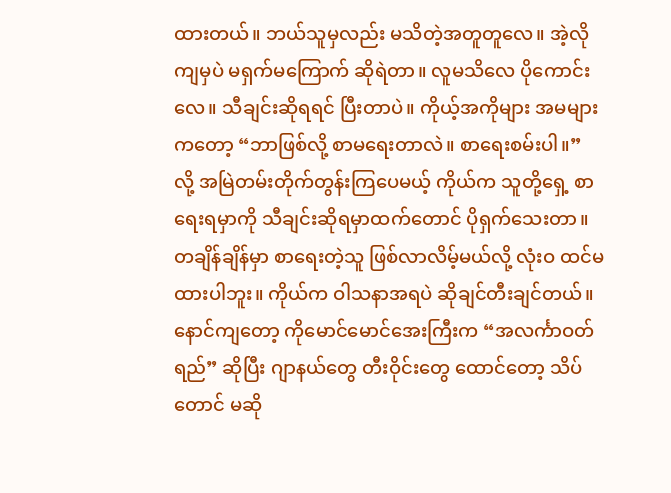ထားတယ်။ ဘယ်သူမှလည်း မသိတဲ့အတူတူလေ။ အဲ့လိုကျမှပဲ မရှက်မကြောက် ဆိုရဲတာ။ လူမသိလေ ပိုကောင်းလေ။ သီချင်းဆိုရရင် ပြီးတာပဲ။ ကိုယ့်အကိုများ အမများကတော့ “ဘာဖြစ်လို့ စာမရေးတာလဲ။ စာရေးစမ်းပါ။” လို့ အမြဲတမ်းတိုက်တွန်းကြပေမယ့် ကိုယ်က သူတို့ရှေ့ စာရေးရမှာကို သီချင်းဆိုရမှာထက်တောင် ပိုရှက်သေးတာ။ တချိန်ချိန်မှာ စာရေးတဲ့သူ ဖြစ်လာလိမ့်မယ်လို့ လုံးဝ ထင်မထားပါဘူး။ ကိုယ်က ဝါသနာအရပဲ ဆိုချင်တီးချင်တယ်။ နောင်ကျတော့ ကိုမောင်မောင်အေးကြီးက “အလင်္ကာဝတ်ရည်” ဆိုပြီး ဂျာနယ်တွေ တီးဝိုင်းတွေ ထောင်တော့ သိပ်တောင် မဆို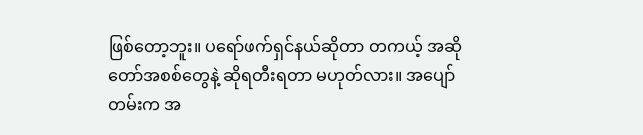ဖြစ်တော့ဘူး။ ပရော်ဖက်ရှင်နယ်ဆိုတာ တကယ့် အဆိုတော်အစစ်တွေနဲ့ ဆိုရတီးရတာ မဟုတ်လား။ အပျော်တမ်းက အ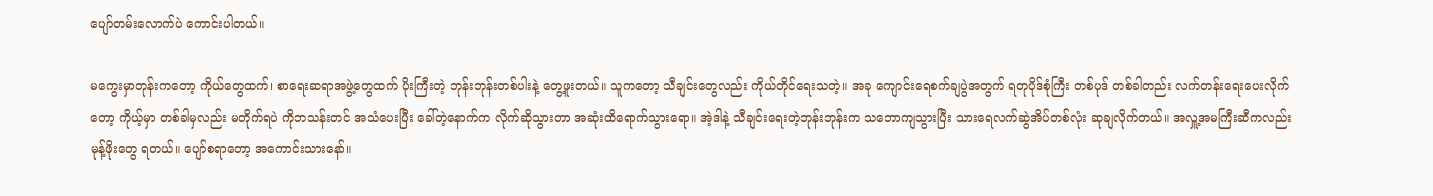ပျော်တမ်းလောက်ပဲ ကောင်းပါတယ်။

မကွေးမှာတုန်းကတော့ ကိုယ်တွေထက်၊ စာရေးဆရာအဖွဲ့တွေထက် ပိုးကြီးတဲ့ ဘုန်းဘုန်းတစ်ပါးနဲ့ တွေ့ဖူးတယ်။ သူကတော့ သီချင်းတွေလည်း ကိုယ်တိုင်ရေးသတဲ့။ အခု ကျောင်းရေစက်ချပွဲအတွက် ရတုပိုဒ်စုံကြီး တစ်ပုဒ် တစ်ခါတည်း လက်တန်းရေးပေးလိုက်တော့ ကိုယ့်မှာ တစ်ခါမှလည်း မတိုက်ရပဲ ကိုဘသန်းတင် အသံပေးပြီး ခေါ်တဲ့နောက်က လိုက်ဆိုသွားတာ အဆုံးထိရောက်သွားရော။ အဲ့ဒါနဲ့ သီချင်းရေးတဲ့ဘုန်းဘုန်းက သဘောကျသွားပြီး သားရေလက်ဆွဲအိပ်တစ်လုံး ဆုချလိုက်တယ်။ အလှူ့အမကြီးဆီကလည်း မုန့်ဖိုးတွေ ရတယ်။ ပျော်စရာတော့ အကောင်းသားနော်။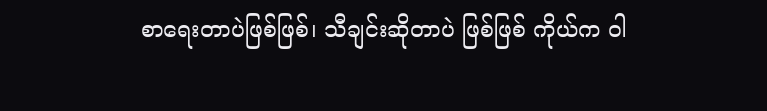စာရေးတာပဲဖြစ်ဖြစ်၊ သီချင်းဆိုတာပဲ ဖြစ်ဖြစ် ကိုယ်က ဝါ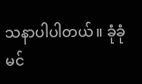သနာပါပါတယ်။ ခုံခုံမင်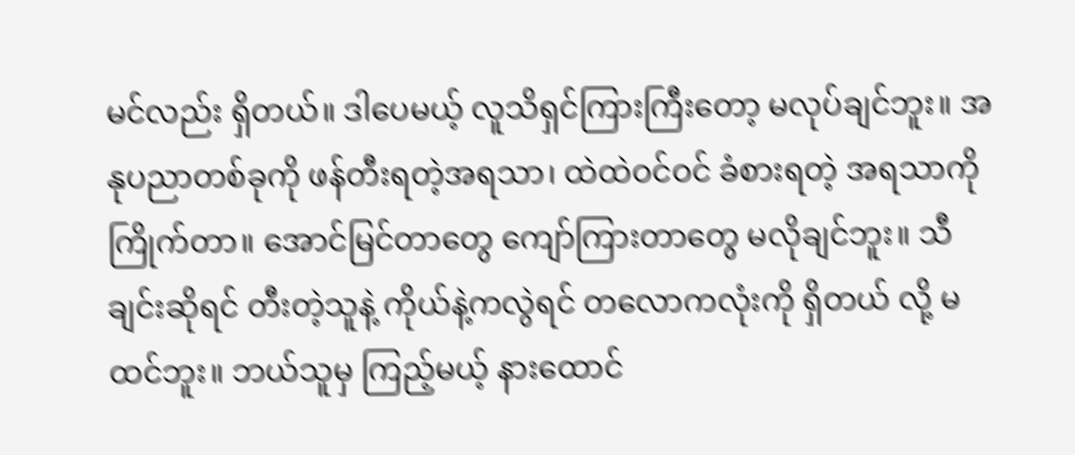မင်လည်း ရှိတယ်။ ဒါပေမယ့် လူသိရှင်ကြားကြီးတော့ မလုပ်ချင်ဘူး။ အနုပညာတစ်ခုကို ဖန်တီးရတဲ့အရသာ၊ ထဲထဲဝင်ဝင် ခံစားရတဲ့ အရသာကိုကြိုက်တာ။ အောင်မြင်တာတွေ ကျော်ကြားတာတွေ မလိုချင်ဘူး။ သီချင်းဆိုရင် တီးတဲ့သူနဲ့ ကိုယ်နဲ့ကလွဲရင် တလောကလုံးကို ရှိတယ် လို့ မထင်ဘူး။ ဘယ်သူမှ ကြည့်မယ့် နားထောင်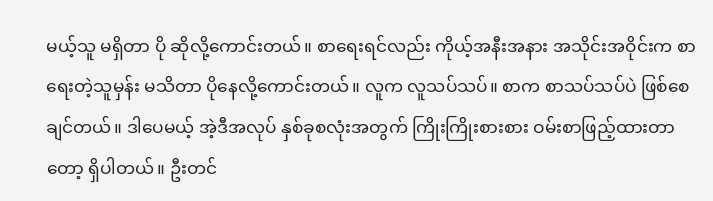မယ့်သူ မရှိတာ ပို ဆိုလို့ကောင်းတယ်။ စာရေးရင်လည်း ကိုယ့်အနီးအနား အသိုင်းအဝိုင်းက စာရေးတဲ့သူမှန်း မသိတာ ပိုနေလို့ကောင်းတယ်။ လူက လူသပ်သပ်။ စာက စာသပ်သပ်ပဲ ဖြစ်စေချင်တယ်။ ဒါပေမယ့် အဲ့ဒီအလုပ် နှစ်ခုစလုံးအတွက် ကြိုးကြိုးစားစား ဝမ်းစာဖြည့်ထားတာတော့ ရှိပါတယ်။ ဦးတင်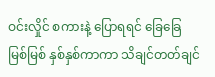ဝင်းလှိုင် စကားနဲ့ ပြောရရင် ခြေခြေမြစ်မြစ် နှစ်နှစ်ကာကာ သိချင်တတ်ချင်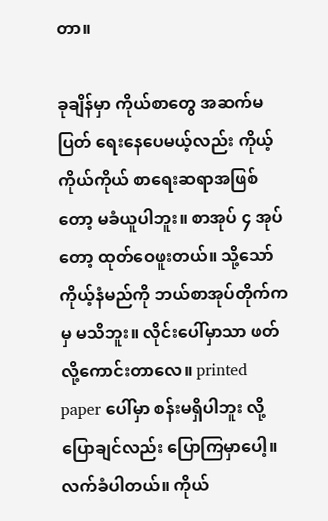တာ။

ခုချိန်မှာ ကိုယ်စာတွေ အဆက်မပြတ် ရေးနေပေမယ့်လည်း ကိုယ့်ကိုယ်ကိုယ် စာရေးဆရာအဖြစ်တော့ မခံယူပါဘူး။ စာအုပ် ၄ အုပ်တော့ ထုတ်ဝေဖူးတယ်။ သို့သော် ကိုယ့်နံမည်ကို ဘယ်စာအုပ်တိုက်ကမှ မသိဘူး။ လိုင်းပေါ်မှာသာ ဖတ်လို့ကောင်းတာလေ။ printed paper ပေါ်မှာ စန်းမရှိပါဘူး လို့ ပြောချင်လည်း ပြောကြမှာပေါ့။ လက်ခံပါတယ်။ ကိုယ်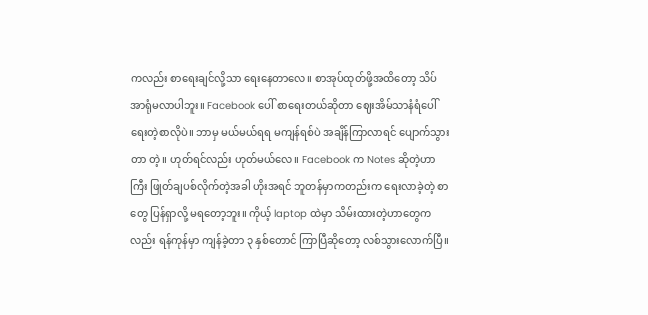ကလည်း စာရေးချင်လို့သာ ရေးနေတာလေ။ စာအုပ်ထုတ်ဖို့အထိတော့ သိပ်အာရုံမလာပါဘူး။ Facebook ပေါ် စာရေးတယ်ဆိုတာ ဈေးအိမ်သာနံရံပေါ် ရေးတဲ့စာလိုပဲ။ ဘာမှ မယ်မယ်ရရ မကျန်ရစ်ပဲ အချိန်ကြာလာရင် ပျောက်သွားတာ တဲ့။ ဟုတ်ရင်လည်း ဟုတ်မယ်လေ။ Facebook က Notes ဆိုတဲ့ဟာကြီး ဖြုတ်ချပစ်လိုက်တဲ့အခါ ဟိုးအရင် ဘူတန်မှာကတည်းက ရေးလာခဲ့တဲ့ စာတွေ ပြန်ရှာလို့ မရတော့ဘူး။ ကိုယ့် laptop ထဲမှာ သိမ်းထားတဲ့ဟာတွေကလည်း ရန်ကုန်မှာ ကျန်ခဲ့တာ ၃ နှစ်တောင် ကြာပြီဆိုတော့ လစ်သွားလောက်ပြီ။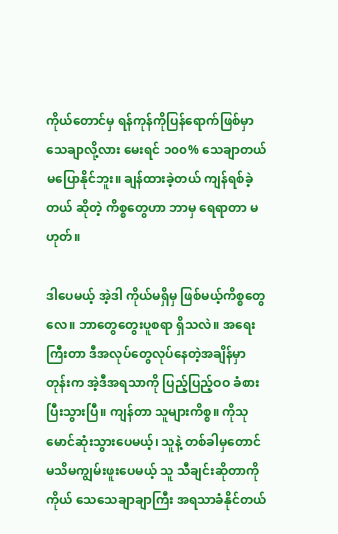ကိုယ်တောင်မှ ရန်ကုန်ကိုပြန်ရောက်ဖြစ်မှာ သေချာလို့လား မေးရင် ၁၀၀% သေချာတယ် မပြောနိုင်ဘူး။ ချန်ထားခဲ့တယ် ကျန်ရစ်ခဲ့တယ် ဆိုတဲ့ ကိစ္စတွေဟာ ဘာမှ ရေရာတာ မဟုတ်။

ဒါပေမယ့် အဲ့ဒါ ကိုယ်မရှိမှ ဖြစ်မယ့်ကိစ္စတွေလေ။ ဘာတွေတွေးပူစရာ ရှိသလဲ။ အရေးကြီးတာ ဒီအလုပ်တွေလုပ်နေတဲ့အချိန်မှာတုန်းက အဲ့ဒီအရသာကို ပြည့်ပြည့်ဝဝ ခံစားပြီးသွားပြီ။ ကျန်တာ သူများကိစ္စ။ ကိုသုမောင်ဆုံးသွားပေမယ့်၊ သူနဲ့ တစ်ခါမှတောင် မသိမကျွမ်းဖူးပေမယ့် သူ သီချင်းဆိုတာကို ကိုယ် သေသေချာချာကြီး အရသာခံနိုင်တယ်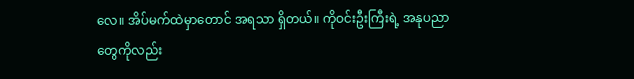လေ။ အိပ်မက်ထဲမှာတောင် အရသာ ရှိတယ်။ ကိုဝင်းဦးကြီးရဲ့ အနုပညာတွေကိုလည်း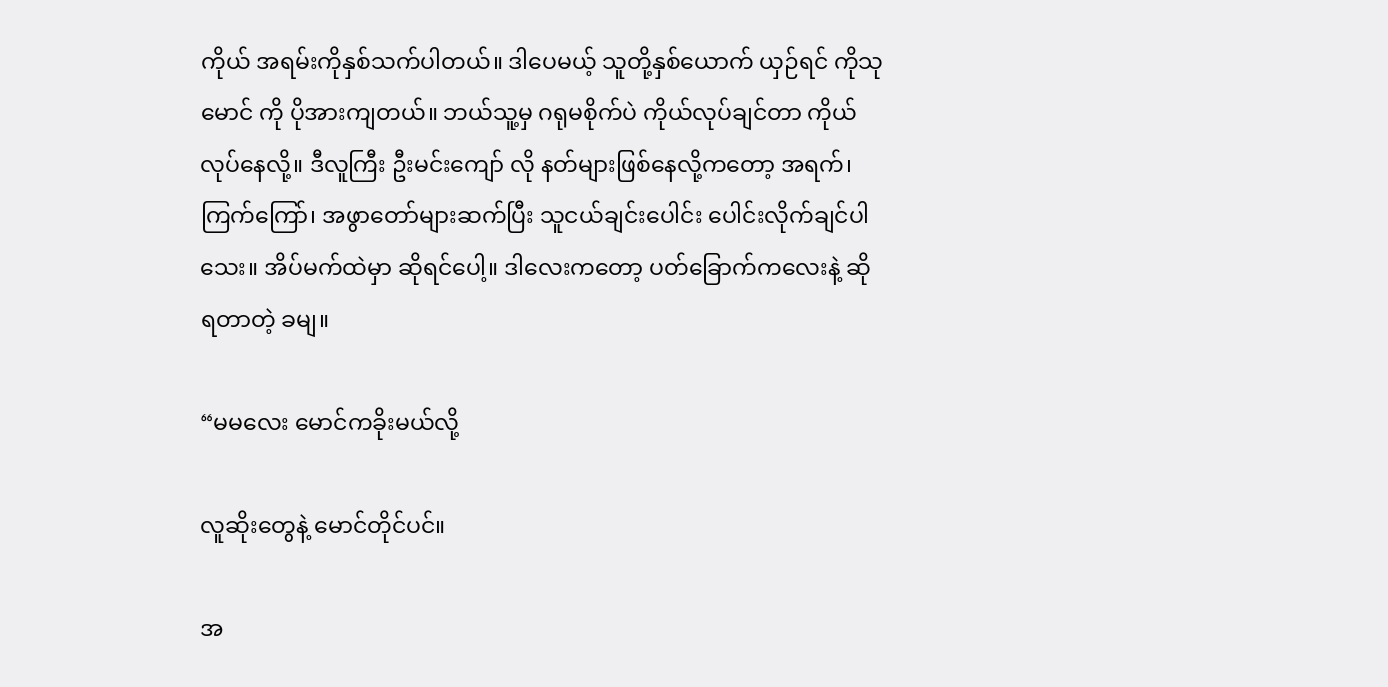ကိုယ် အရမ်းကိုနှစ်သက်ပါတယ်။ ဒါပေမယ့် သူတို့နှစ်ယောက် ယှဉ်ရင် ကိုသုမောင် ကို ပိုအားကျတယ်။ ဘယ်သူ့မှ ဂရုမစိုက်ပဲ ကိုယ်လုပ်ချင်တာ ကိုယ် လုပ်နေလို့။ ဒီလူကြီး ဦးမင်းကျော် လို နတ်များဖြစ်နေလို့ကတော့ အရက်၊ ကြက်ကြော်၊ အဖွာတော်များဆက်ပြီး သူငယ်ချင်းပေါင်း ပေါင်းလိုက်ချင်ပါသေး။ အိပ်မက်ထဲမှာ ဆိုရင်ပေါ့။ ဒါလေးကတော့ ပတ်ခြောက်ကလေးနဲ့ ဆိုရတာတဲ့ ခမျ။

“မမလေး မောင်ကခိုးမယ်လို့

လူဆိုးတွေနဲ့ မောင်တိုင်ပင်။

အ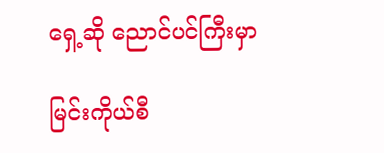ရှေ့ဆို ညောင်ပင်ကြီးမှာ

မြင်းကိုယ်စီ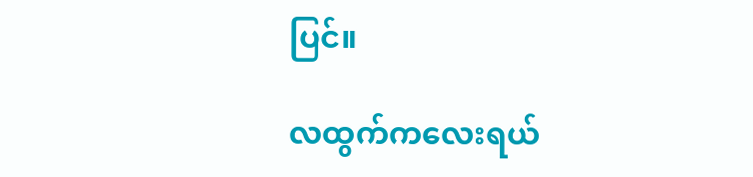ပြင်။

လထွက်ကလေးရယ်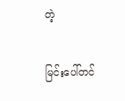တဲ့

မြင်းပေါ်တင်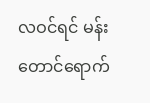လဝင်ရင် မန်းတောင်ရောက်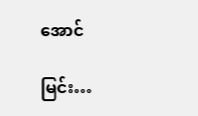အောင်

မြင်း…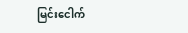မြင်းငေါက်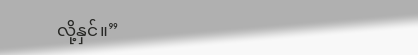လို့နှင်။”